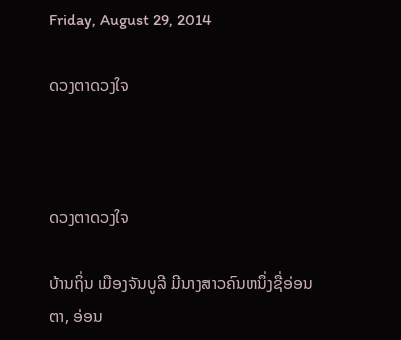Friday, August 29, 2014

ດວງຕາດວງໃຈ



ດວງຕາດວງໃຈ

ບ້ານຖິ່ນ ເມືອງຈັນບູລີ ມີນາງສາວຄົນຫນຶ່ງຊື່ອ່ອນຕາ, ອ່ອນ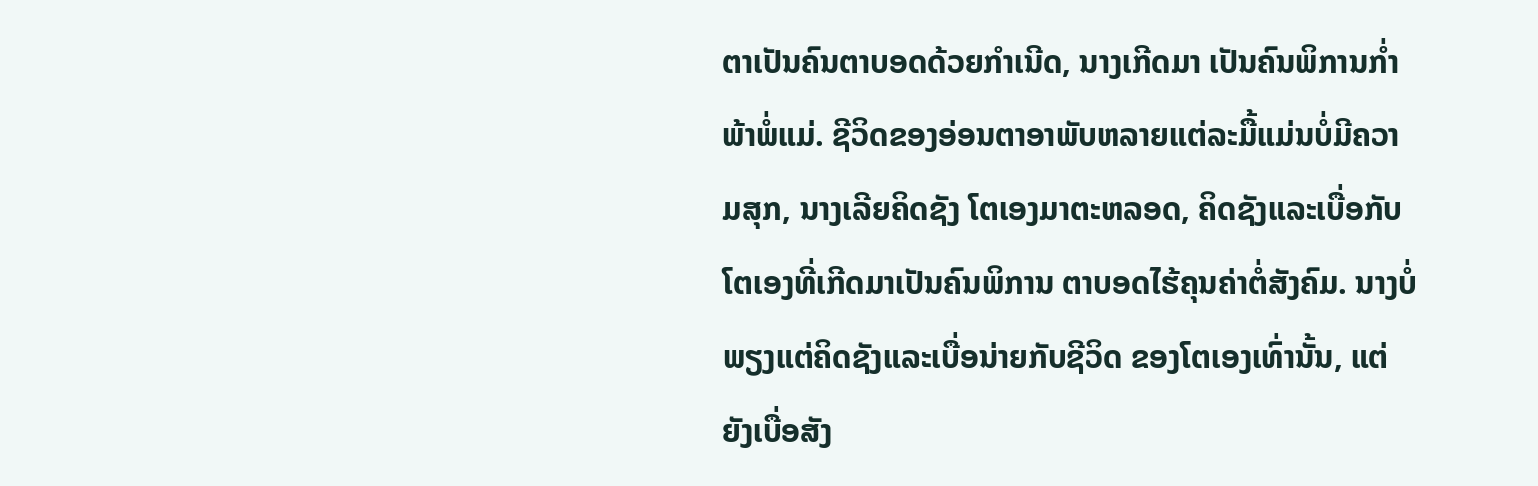ຕາເປັນຄົນຕາບອດດ້ວຍກໍາເນີດ, ນາງເກີດມາ ເປັນຄົນພິການກໍ່າພ້າພໍ່ແມ່. ຊີວິດຂອງອ່ອນຕາອາພັບຫລາຍແຕ່ລະມື້ແມ່ນບໍ່ມີຄວາມສຸກ, ນາງເລີຍຄິດຊັງ ໂຕເອງມາຕະຫລອດ, ຄິດຊັງແລະເບື່ອກັບໂຕເອງທີ່ເກີດມາເປັນຄົນພິການ ຕາບອດໄຮ້ຄຸນຄ່າຕໍ່ສັງຄົມ. ນາງບໍ່ພຽງແຕ່ຄິດຊັງແລະເບື່ອນ່າຍກັບຊີວິດ ຂອງໂຕເອງເທົ່ານັ້ນ, ແຕ່ຍັງເບື່ອສັງ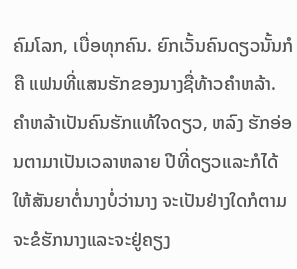ຄົມໂລກ, ເບື່ອທຸກຄົນ. ຍົກເວັ້ນຄົນດຽວນັ້ນກໍຄື ແຟນທີ່ແສນຮັກຂອງນາງຊື່ທ້າວຄໍາຫລ້າ. ຄໍາຫລ້າເປັນຄົນຮັກແທ້ໃຈດຽວ, ຫລົງ ຮັກອ່ອນຕາມາເປັນເວລາຫລາຍ ປີທີ່ດຽວແລະກໍໄດ້ໃຫ້ສັນຍາຕໍ່ນາງບໍ່ວ່ານາງ ຈະເປັນຢ່າງໃດກໍຕາມ ຈະຂໍຮັກນາງແລະຈະຢູ່ຄຽງ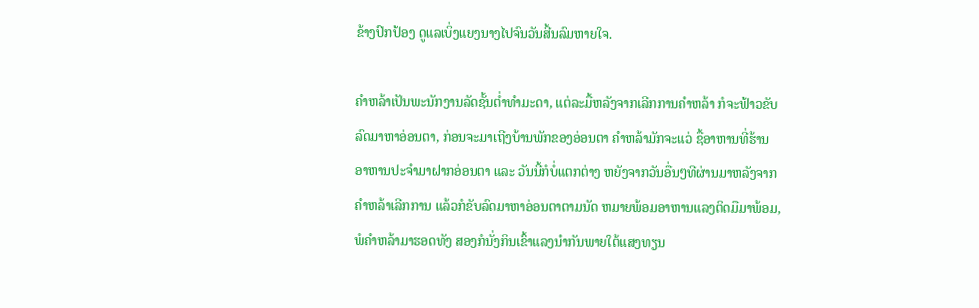ຂ້າງປົກປ້ອງ ດູແລເບິ່ງແຍງນາງໄປຈົນວັນສີ້ນລົມຫາຍໃຈ.

ຄຳຫລ້າເປັນພະນັກງານລັດຊັ້ນຕໍ່າທຳມະດາ, ແຕ່ລະມື້ຫລັງຈາກເລີກການຄໍາຫລ້າ ກໍຈະຟ້າວຂັບລົດມາຫາອ່ອນຕາ, ກ່ອນຈະມາເຖີງບ້ານພັກຂອງອ່ອນຕາ ຄໍາຫລ້າມັກຈະແວ່ ຊື້ອາຫານທີ່ຮ້ານອາຫານປະຈໍາມາຝາກອ່ອນຕາ ແລະ ວັນນີ້ກໍບໍ່ແຕກຕ່າງ ຫຍັງຈາກວັນອື່ນໆທີຜ່ານມາຫລັງຈາກຄໍາຫລ້າເລີກການ ແລ້ວກໍຂັບລົດມາຫາອ່ອນຕາຕາມນັດ ຫມາຍພ້ອມອາຫານແລງຕິດມືມາພ້ອມ, ພໍຄໍາຫລ້າມາຮອດທັງ ສອງກໍນັ່ງກິນເຂົ້າແລງນໍາກັນພາຍໃຕ້ແສງທຽນ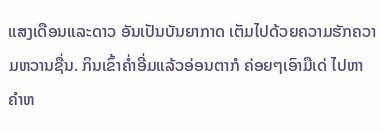ແສງເດືອນແລະດາວ ອັນເປັນບັນຍາກາດ ເຕັມໄປດ້ວຍຄວາມຮັກຄວາມຫວານຊື່ນ. ກິນເຂົ້າຄໍ່າອີ່ມແລ້ວອ່ອນຕາກໍ ຄ່ອຍໆເອົາມືເດ່ ໄປຫາຄໍາຫ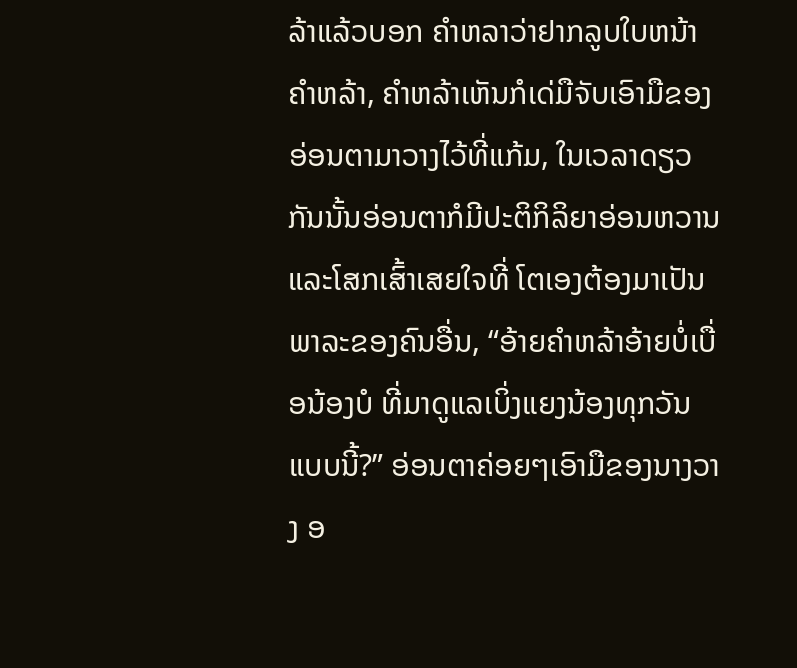ລ້າແລ້ວບອກ ຄໍາຫລາວ່າຢາກລູບໃບຫນ້າຄໍາຫລ້າ, ຄໍາຫລ້າເຫັນກໍເດ່ມືຈັບເອົາມືຂອງ ອ່ອນຕາມາວາງໄວ້ທີ່ແກ້ມ, ໃນເວລາດຽວກັນນັ້ນອ່ອນຕາກໍມີປະຕິກິລິຍາອ່ອນຫວານ ແລະໂສກເສົ້າເສຍໃຈທີ່ ໂຕເອງຕ້ອງມາເປັນພາລະຂອງຄົນອື່ນ, “ອ້າຍຄໍາຫລ້າອ້າຍບໍ່ເບື່ອນ້ອງບໍ ທີ່ມາດູແລເບິ່ງແຍງນ້ອງທຸກວັນແບບນີ້?” ອ່ອນຕາຄ່ອຍໆເອົາມືຂອງນາງວາງ ອ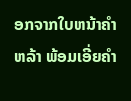ອກຈາກໃບຫນ້າຄໍາຫລ້າ ພ້ອມເອີ່ຍຄໍາ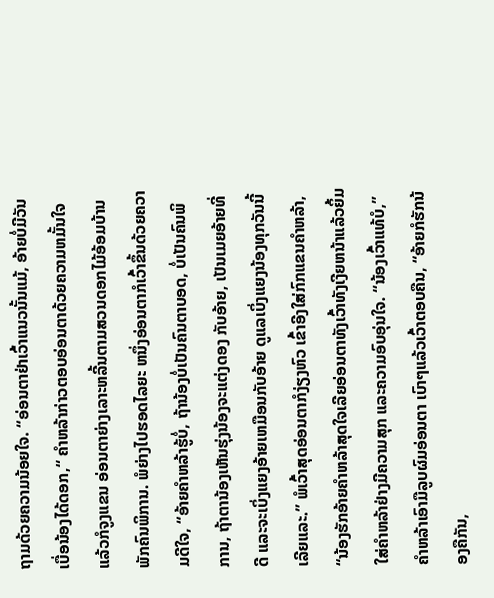ຖາມດ້ວຍຄວາມນ້ອຍໃຈ. “ອ່ອນຕາຢ່າເວົ້າແນວນັ້ນແມ້, ອ້າຍບໍ່ມີວັນເບື່ອນ້ອງໄດ້ດອກ,“ ຄໍາຫລ້າກ່າວຕອບອ່ອນຕາດ້ວຍຄວາມຫມັ້ນໃຈ ແລ້ວກໍຈູງແຂນ ອ່ອນຕາຍ່າງເລາະຫລີ້ນຕາມສວນດອກໄມ້ອ້ອມບ້ານພັກຄົນພິການ. ພໍຍ່າງໄປຮອດໄລຍະ ຫນຶ່ງອ່ອນຕາກໍເວົ້າຂຶ້ນດ້ວຍຄວາມດີໃຈ, “ອ້າຍຄໍາຫລ້າຮູ້ບໍ່, ຖ້ານ້ອງບໍ່ເປັນຄົນຕາບອດ, ບໍ່ເປັນຄົນພິການ, ຖ້າຕານ້ອງເຫັນຮຸ່ງນ້ອງຈະແຕ່ງດອງ ກັບອ້າຍ, ເປັນເມຍອ້າຍທີ່ດີ ແລະຈະເບິ່ງແຍງອ້າຍເຫມືອນກັບອ້າຍ ດູແລເບິ່ງແຍງນ້ອງທຸກວັນນີ້ເລີຍແລະ.” ພໍເວົ້າສຸດອ່ອນຕາກໍງ່ຽງຫົວ ເຂົ້າອີງໃສ່ກົກແຂນຄໍາຫລ້າ, “ນ້ອງຮັກອ້າຍຄໍາຫລ້າສຸດໃຈເລີຍອ່ອນຕາທັງເວົ້າທັງເງີຍຫນ້າແລ້ວຍິ້ມໃສ່ຄໍາຫລ້າຢ່າງມີຄວາມສຸກ ແລະຄວາມອົບອຸ່ນໃຈ. “ນ້ອງເວົ້າແທ້ບໍ,” ຄໍາຫລ້າເອົາມືລູບຜົມອ່ອນຕາ ເບົາໆແລ້ວເວົ້າຕອບຄືນ, “ອ້າຍກໍຮັກນ້ອງຄືກັນ,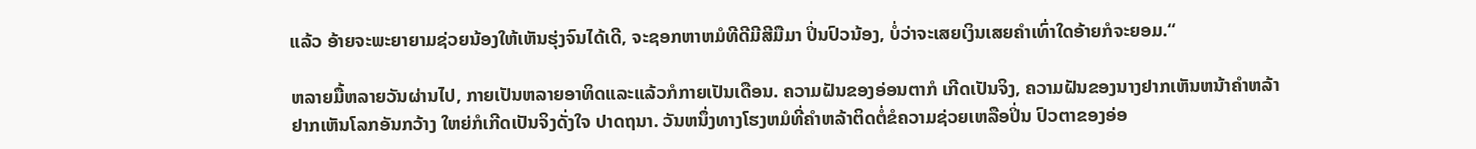ແລ້ວ ອ້າຍຈະພະຍາຍາມຊ່ວຍນ້ອງໃຫ້ເຫັນຮຸ່ງຈົນໄດ້ເດີ, ຈະຊອກຫາຫມໍທີດີມີສີມືມາ ປິ່ນປົວນ້ອງ, ບໍ່ວ່າຈະເສຍເງິນເສຍຄຳເທົ່າໃດອ້າຍກໍຈະຍອມ.“

ຫລາຍມື້ຫລາຍວັນຜ່ານໄປ, ກາຍເປັນຫລາຍອາທິດແລະແລ້ວກໍກາຍເປັນເດືອນ. ຄວາມຝັນຂອງອ່ອນຕາກໍ ເກີດເປັນຈິງ, ຄວາມຝັນຂອງນາງຢາກເຫັນຫນ້າຄໍາຫລ້າ ຢາກເຫັນໂລກອັນກວ້າງ ໃຫຍ່ກໍເກີດເປັນຈິງດັ່ງໃຈ ປາດຖນາ. ວັນຫນຶ່ງທາງໂຮງຫມໍທີ່ຄໍາຫລ້າຕິດຕໍ່ຂໍຄວາມຊ່ວຍເຫລືອປິ່ນ ປົວຕາຂອງອ່ອ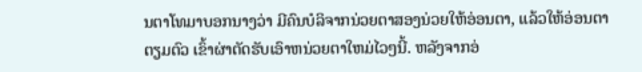ນຕາໂທມາບອກນາງວ່າ ມີຄົນບໍລິຈາກນ່ວຍຕາສອງນ່ວຍໃຫ້ອ່ອນຕາ, ແລ້ວໃຫ້ອ່ອນຕາຕຽມຕົວ ເຂົ້າຜ່າຕັດຮັບເອົາຫນ່ວຍຕາໃຫມ່ໄວໆນີ້. ຫລັງຈາກອ່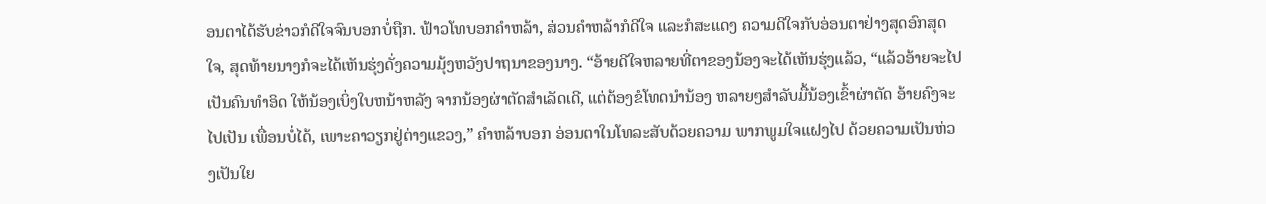ອນຕາໄດ້ຮັບຂ່າວກໍດີໃຈຈົນບອກບໍ່ຖືກ. ຟ້າວໂທບອກຄໍາຫລ້າ, ສ່ວນຄໍາຫລ້າກໍດີໃຈ ແລະກໍສະແດງ ຄວາມດີໃຈກັບອ່ອນຕາຢ່າງສຸດອົກສຸດໃຈ, ສຸດທ້າຍນາງກໍຈະໄດ້ເຫັນຮຸ່ງດັ່ງຄວາມມຸ້ງຫວັງປາຖນາຂອງນາງ. “ອ້າຍດີໃຈຫລາຍທີ່ຕາຂອງນ້ອງຈະໄດ້ເຫັນຮຸ່ງແລ້ວ, “ແລ້ວອ້າຍຈະໄປເປັນຄົນທຳອິດ ໃຫ້ນ້ອງເບິ່ງໃບຫນ້າຫລັງ ຈາກນ້ອງຜ່າຕັດສໍາເລັດເດີ, ແຕ່ຕ້ອງຂໍໂທດນໍານ້ອງ ຫລາຍໆສໍາລັບມື້ນ້ອງເຂົ້າຜ່າຕັດ ອ້າຍຄົງຈະໄປເປັນ ເພື່ອນບໍ່ໄດ້, ເພາະຄາວຽກຢູ່ຕ່າງແຂວງ,” ຄໍາຫລ້າບອກ ອ່ອນຕາໃນໂທລະສັບດ້ວຍຄວາມ ພາກພູມໃຈແຝງໄປ ດ້ວຍຄວາມເປັນຫ່ວງເປັນໃຍ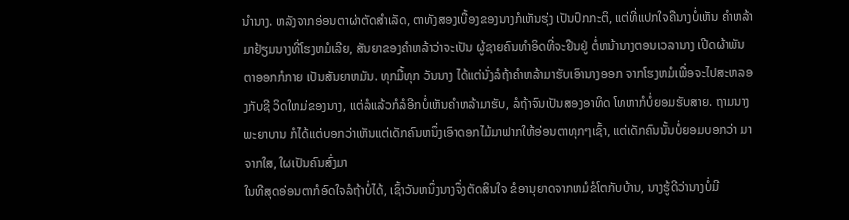ນຳນາງ. ຫລັງຈາກອ່ອນຕາຜ່າຕັດສໍາເລັດ, ຕາທັງສອງເບື້ອງຂອງນາງກໍເຫັນຮຸ່ງ ເປັນປົກກະຕິ, ແຕ່ທີ່ແປກໃຈຄືນາງບໍ່ເຫັນ ຄໍາຫລ້າມາຢ້ຽມນາງທີ່ໂຮງຫມໍເລີຍ, ສັນຍາຂອງຄໍາຫລ້າວ່າຈະເປັນ ຜູ້ຊາຍຄົນທໍາອິດທີ່ຈະຢືນຢູ່ ຕໍ່ຫນ້ານາງຕອນເວລານາງ ເປີດຜ້າພັນຕາອອກກໍກາຍ ເປັນສັນຍາຫມັນ. ທຸກມື້ທຸກ ວັນນາງ ໄດ້ແຕ່ນັ່ງລໍຖ້າຄໍາຫລ້າມາຮັບເອົານາງອອກ ຈາກໂຮງຫມໍເພື່ອຈະໄປສະຫລອງກັບຊີ ວິດໃຫມ່ຂອງນາງ, ແຕ່ລໍແລ້ວກໍລໍອີກບໍ່ເຫັນຄຳຫລ້າມາຮັບ, ລໍຖ້າຈົນເປັນສອງອາທິດ ໂທຫາກໍບໍ່ຍອມຮັບສາຍ. ຖາມນາງພະຍາບານ ກໍໄດ້ແຕ່ບອກວ່າເຫັນແຕ່ເດັກຄົນຫນຶ່ງເອົາດອກໄມ້ມາຟາກໃຫ້ອ່ອນຕາທຸກໆເຊົ້າ, ແຕ່ເດັກຄົນນັ້ນບໍ່ຍອມບອກວ່າ ມາຈາກໃສ, ໃຜເປັນຄົນສົ່ງມາ
ໃນທີສຸດອ່ອນຕາກໍອົດໃຈລໍຖ້າບໍ່ໄດ້, ເຊົ້າວັນຫນຶ່ງນາງຈຶ່ງຕັດສິນໃຈ ຂໍອານຸຍາດຈາກຫມໍຂໍໂຕກັບບ້ານ, ນາງຮູ້ດີວ່ານາງບໍ່ມີ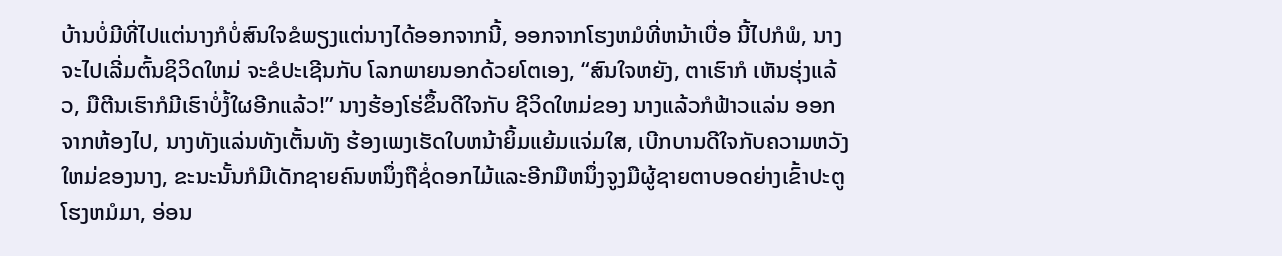ບ້ານບໍ່ມີທີ່ໄປແຕ່ນາງກໍບໍ່ສົນໃຈຂໍພຽງແຕ່ນາງໄດ້ອອກຈາກນີ້, ອອກຈາກໂຮງຫມໍທີ່ຫນ້າເບື່ອ ນີ້ໄປກໍພໍ, ນາງຈະໄປເລີ່ມຕົ້ນຊິວິດໃຫມ່ ຈະຂໍປະເຊີນກັບ ໂລກພາຍນອກດ້ວຍໂຕເອງ, “ສົນໃຈຫຍັງ, ຕາເຮົາກໍ ເຫັນຮຸ່ງແລ້ວ, ມືຕີນເຮົາກໍມີເຮົາບໍ່ງໍ້ໃຜອີກແລ້ວ!” ນາງຮ້ອງໂຮ່ຂຶ້ນດີໃຈກັບ ຊີວິດໃຫມ່ຂອງ ນາງແລ້ວກໍຟ້າວແລ່ນ ອອກຈາກຫ້ອງໄປ, ນາງທັງແລ່ນທັງເຕັ້ນທັງ ຮ້ອງເພງເຮັດໃບຫນ້າຍິ້ມແຍ້ມແຈ່ມໃສ, ເບີກບານດີໃຈກັບຄວາມຫວັງ ໃຫມ່ຂອງນາງ, ຂະນະນັ້ນກໍມີເດັກຊາຍຄົນຫນຶ່ງຖືຊໍ່ດອກໄມ້ແລະອີກມືຫນຶ່ງຈູງມືຜູ້ຊາຍຕາບອດຍ່າງເຂົ້າປະຕູ ໂຮງຫມໍມາ, ອ່ອນ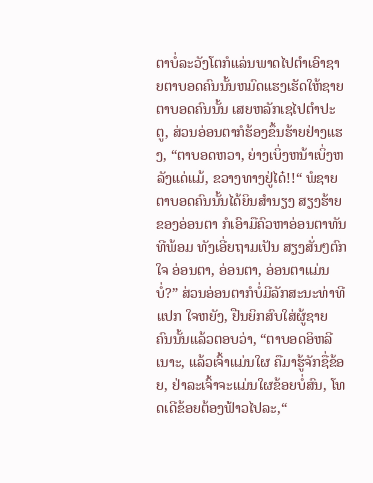ຕາບໍ່ລະວັງໂຕກໍແລ່ນພາດໄປຕໍາເອົາຊາຍຕາບອດຄົນນັ້ນຫມົດແຮງເຮັດໃຫ້ຊາຍຕາບອດຄົນນັ້ນ ເສຍຫລັກເຊໄປຕໍາປະຕູ, ສ່ວນອ່ອນຕາກໍຮ້ອງຂຶ້ນຮ້າຍຢ່າງແຮງ, “ຕາບອດຫວາ, ຍ່າງເບິ່ງຫນ້າເບິ່ງຫລັງແດ່ແມ້, ຂວາງທາງຢູ່ໄດ໋!!“ ພໍຊາຍຕາບອດຄົນນັ້ນໄດ້ຍິນສໍານຽງ ສຽງຮ້າຍຂອງອ່ອນຕາ ກໍເອົາມືຄົວຫາອ່ອນຕາທັນທີພ້ອມ ທັງເອີ່ຍຖາມເປັນ ສຽງສັ່ນໆຕົກໃຈ ອ່ອນຕາ, ອ່ອນຕາ, ອ່ອນຕາແມ່ນບໍ່?” ສ່ວນອ່ອນຕາກໍບໍ່ມີລັກສະນະທ່າທີແປກ ໃຈຫຍັງ, ຢືນຍິກສົບໃສ່ຜູ້ຊາຍ ຄົນນັ້ນແລ້ວຕອບວ່າ, “ຕາບອດອິຫລີເນາະ, ແລ້ວເຈົ້າແມ່ນໃຜ ຄືມາຮູ້ຈັກຊື່ຂ້ອຍ, ຢ່າລະເຈົ້າຈະແມ່ນໃຜຂ້ອຍບໍ່ສົນ, ໂທດເດີຂ້ອຍຕ້ອງຟ້າວໄປລະ,“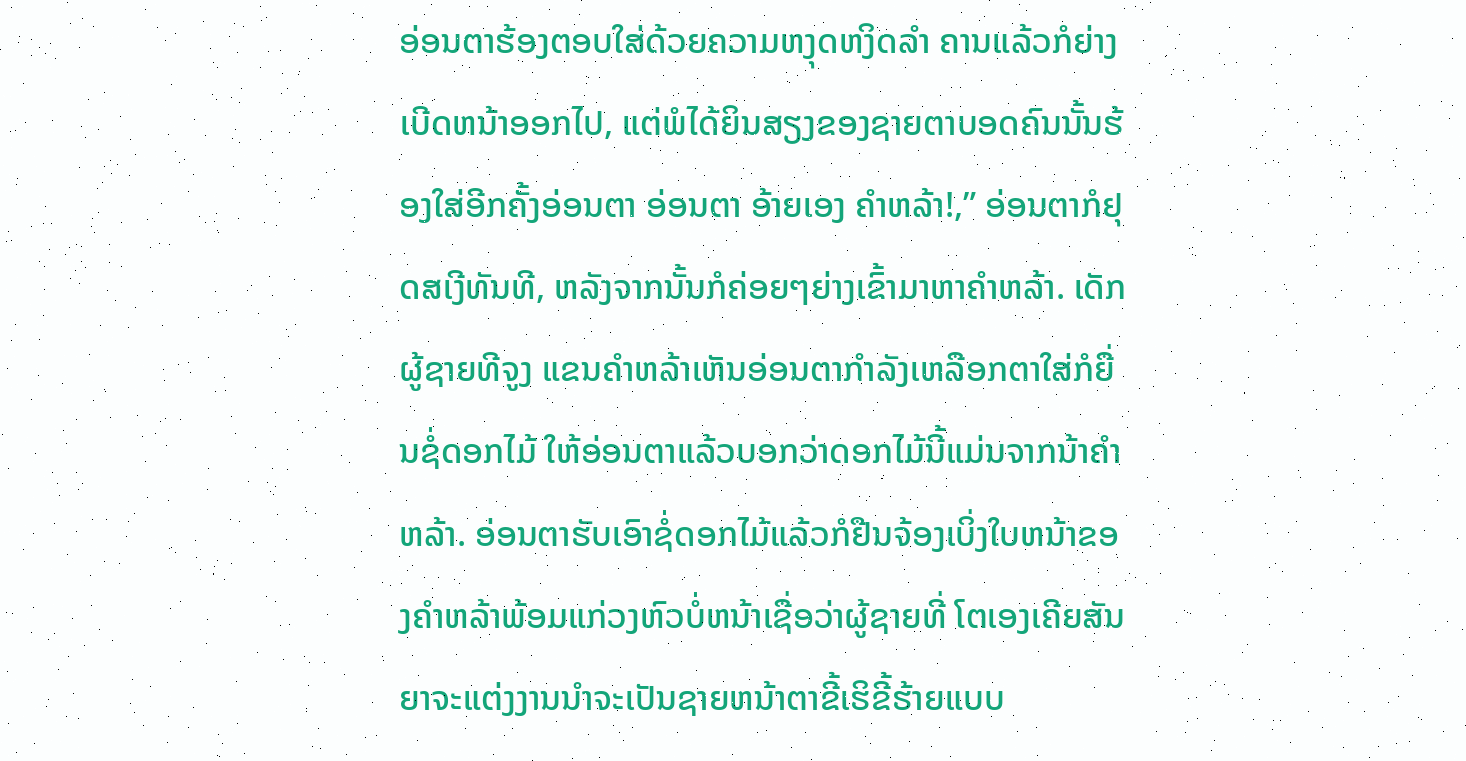ອ່ອນຕາຮ້ອງຕອບໃສ່ດ້ວຍຄວາມຫງຸດຫງິດລໍາ ຄານແລ້ວກໍຍ່າງເບີດຫນ້າອອກໄປ, ແຕ່ພໍໄດ້ຍິນສຽງຂອງຊາຍຕາບອດຄົນນັ້ນຮ້ອງໃສ່ອີກຄັ້ງອ່ອນຕາ ອ່ອນຕາ ອ້າຍເອງ ຄໍາຫລ້າ!,” ອ່ອນຕາກໍຢຸດສເງີທັນທີ, ຫລັງຈາກນັ້ນກໍຄ່ອຍໆຍ່າງເຂົ້າມາຫາຄຳຫລ້າ. ເດັກຜູ້ຊາຍທີຈູງ ແຂນຄໍາຫລ້າເຫັນອ່ອນຕາກໍາລັງເຫລືອກຕາໃສ່ກໍຍື່ນຊໍ່ດອກໄມ້ ໃຫ້ອ່ອນຕາແລ້ວບອກວ່າດອກໄມ້ນີ້ແມ່ນຈາກນ້າຄໍາ ຫລ້າ. ອ່ອນຕາຮັບເອົາຊໍ່ດອກໄມ້ແລ້ວກໍຢືນຈ້ອງເບິ່ງໃບຫນ້າຂອງຄໍາຫລ້າພ້ອມແກ່ວງຫົວບໍ່ຫນ້າເຊື່ອວ່າຜູ້ຊາຍທີ່ ໂຕເອງເຄີຍສັນຍາຈະແຕ່ງງານນໍາຈະເປັນຊາຍຫນ້າຕາຂີ້ເຮິຂີ້ຮ້າຍແບບ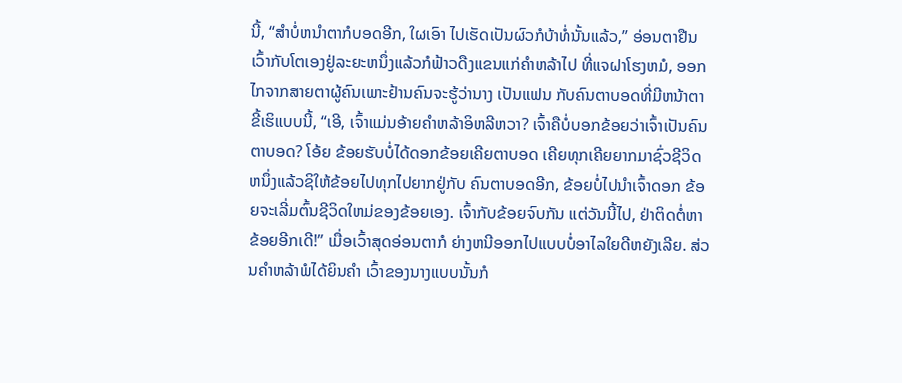ນີ້, “ສໍາບໍ່ຫນໍາຕາກໍບອດອີກ, ໃຜເອົາ ໄປເຮັດເປັນຜົວກໍບ້າທໍ່ນັ້ນແລ້ວ,” ອ່ອນຕາຢືນເວົ້າກັບໂຕເອງຢູ່ລະຍະຫນຶ່ງແລ້ວກໍຟ້າວດືງແຂນແກ່ຄໍາຫລ້າໄປ ທີ່ແຈຝາໂຮງຫມໍ, ອອກໄກຈາກສາຍຕາຜູ້ຄົນເພາະຢ້ານຄົນຈະຮູ້ວ່ານາງ ເປັນແຟນ ກັບຄົນຕາບອດທີ່ມີຫນ້າຕາ ຂີ້ເຮິແບບນີ້, “ເອີ, ເຈົ້າແມ່ນອ້າຍຄໍາຫລ້າອິຫລີຫວາ? ເຈົ້າຄືບໍ່ບອກຂ້ອຍວ່າເຈົ້າເປັນຄົນຕາບອດ? ໂອ້ຍ ຂ້ອຍຮັບບໍ່ໄດ້ດອກຂ້ອຍເຄີຍຕາບອດ ເຄີຍທຸກເຄີຍຍາກມາຊົ່ວຊີວິດຫນຶ່ງແລ້ວຊິໃຫ້ຂ້ອຍໄປທຸກໄປຍາກຢູ່ກັບ ຄົນຕາບອດອີກ, ຂ້ອຍບໍ່ໄປນໍາເຈົ້າດອກ ຂ້ອຍຈະເລີ່ມຕົ້ນຊີວິດໃຫມ່ຂອງຂ້ອຍເອງ. ເຈົ້າກັບຂ້ອຍຈົບກັນ ແຕ່ວັນນີ້ໄປ, ຢ່າຕິດຕໍ່ຫາຂ້ອຍອີກເດີ!” ເມື່ອເວົ້າສຸດອ່ອນຕາກໍ ຍ່າງຫນີອອກໄປແບບບໍ່ອາໄລໃຍດີຫຍັງເລີຍ. ສ່ວນຄຳຫລ້າພໍໄດ້ຍິນຄຳ ເວົ້າຂອງນາງແບບນັ້ນກໍ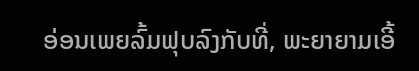ອ່ອນເພຍລົ້ມຟຸບລົງກັບທີ່, ພະຍາຍາມເອີ້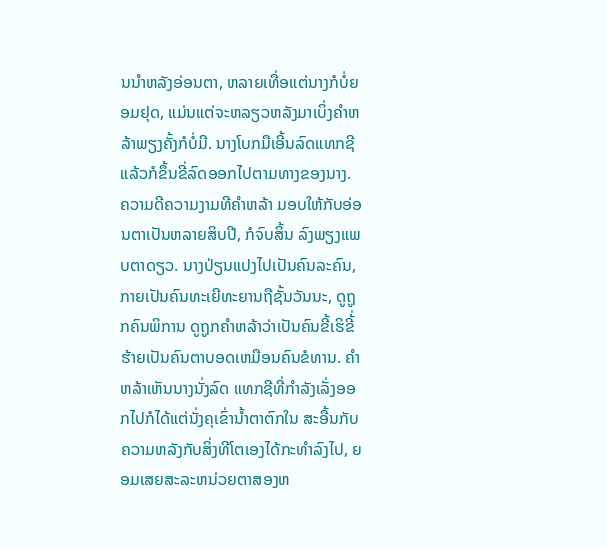ນນໍາຫລັງອ່ອນຕາ, ຫລາຍເທື່ອແຕ່ນາງກໍບໍ່ຍອມຢຸດ, ແມ່ນແຕ່ຈະຫລຽວຫລັງມາເບິ່ງຄຳຫລ້າພຽງຄັ້ງກໍບໍ່ມີ. ນາງໂບກມືເອີ້ນລົດແທກຊີ ແລ້ວກໍຂຶ້ນຂີ່ລົດອອກໄປຕາມທາງຂອງນາງ. ຄວາມດີຄວາມງາມທີຄໍາຫລ້າ ມອບໃຫ້ກັບອ່ອນຕາເປັນຫລາຍສິບປີ, ກໍຈົບສິ້ນ ລົງພຽງແພບຕາດຽວ. ນາງປ່ຽນແປງໄປເປັນຄົນລະຄົນ, ກາຍເປັນຄົນທະເຍີທະຍານຖືຊັ້ນວັນນະ, ດູຖູກຄົນພິການ ດູຖູກຄໍາຫລ້າວ່າເປັນຄົນຂີ້ເຮິຂີ້່ຮ້າຍເປັນຄົນຕາບອດເຫມືອນຄົນຂໍທານ. ຄຳຫລ້າເຫັນນາງນັ່ງລົດ ແທກຊີທີ່ກຳລັງເລັ່ງອອກໄປກໍໄດ້ແຕ່ນັ່ງຄຸເຂົ່ານໍ້າຕາຕົກໃນ ສະອື້ນກັບຄວາມຫລັງກັບສິ່ງທີໂຕເອງໄດ້ກະທຳລົງໄປ, ຍອມເສຍສະລະຫນ່ວຍຕາສອງຫ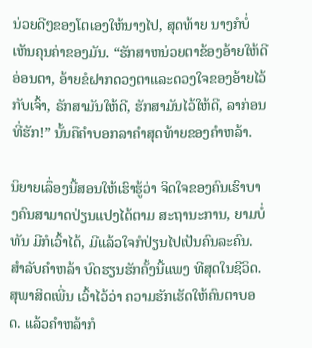ນ່ວຍດີໆຂອງໂຕເອງໃຫ້ນາງໄປ, ສຸດທ້າຍ ນາງກໍບໍ່ເຫັນຄຸນຄ່າຂອງມັນ. “ຮັກສາຫນ່ວຍຕາຂ້ອງອ້າຍໃຫ້ດີອ່ອນຕາ, ອ້າຍຂໍຝາກດວງຕາແລະດວງໃຈຂອງອ້າຍໄວ້ກັບເຈົ້າ, ຣັກສາມັນໃຫ້ດີ, ຮັກສາມັນໄວ້ໃຫ້ດີ, ລາກ່ອນທີ່ຮັກ!” ນັ້ນຄືຄໍາບອກລາຄຳສຸດທ້າຍຂອງຄໍາຫລ້າ.

ນິຍາຍເລຶ່ອງນີ້ສອນໃຫ້ເຮົາຮູ້ວ່າ ຈິດໃຈຂອງຄົນເຮົາບາງຄົນສາມາດປ່ຽນແປງໄດ້ຕາມ ສະຖານະການ, ຍາມບໍ່ທັນ ມີກໍເວົ້າໄດ້, ມີແລ້ວໃຈກໍປ່ຽນໄປເປັນຄົນລະຄົນ. ສຳລັບຄຳຫລ້າ ບົດຮຽນຮັກຄັ້ງນີ້ແພງ ທີສຸດໃນຊີວິດ. ສຸພາສິດເພີ່ນ ເວົ້າໄວ້ວ່າ ຄວາມຮັກເຮັດໃຫ້ຄົນຕາບອດ. ແລ້ວຄຳຫລ້າກໍ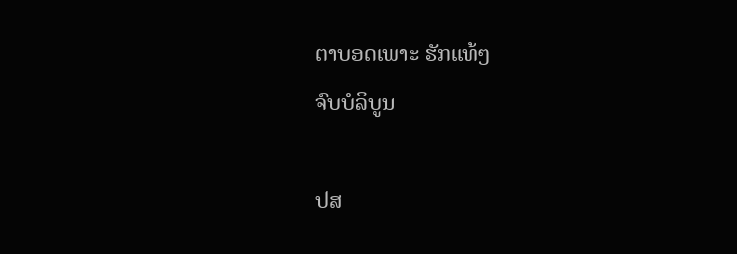ຕາບອດເພາະ ຮັກແທ້ໆ
ຈົບບໍລິບູນ

ປສ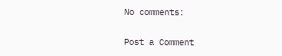No comments:

Post a Comment